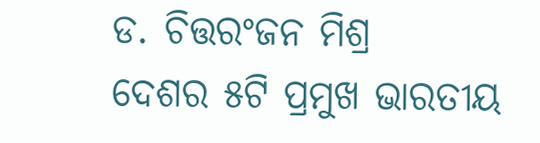ଡ. ଚିତ୍ତରଂଜନ ମିଶ୍ର
ଦେଶର ୫ଟି ପ୍ରମୁଖ ଭାରତୀୟ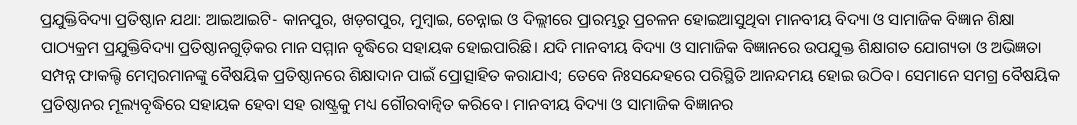ପ୍ରଯୁକ୍ତିବିଦ୍ୟା ପ୍ରତିଷ୍ଠାନ ଯଥା: ଆଇଆଇଟି- କାନପୁର, ଖଡ଼ଗପୁର, ମୁମ୍ବାଇ, ଚେନ୍ନାଇ ଓ ଦିଲ୍ଲୀରେ ପ୍ରାରମ୍ଭରୁ ପ୍ରଚଳନ ହୋଇଆସୁଥିବା ମାନବୀୟ ବିଦ୍ୟା ଓ ସାମାଜିକ ବିଜ୍ଞାନ ଶିକ୍ଷା ପାଠ୍ୟକ୍ରମ ପ୍ରଯୁକ୍ତିବିଦ୍ୟା ପ୍ରତିଷ୍ଠାନଗୁଡ଼ିକର ମାନ ସମ୍ମାନ ବୃଦ୍ଧିରେ ସହାୟକ ହୋଇପାରିଛି। ଯଦି ମାନବୀୟ ବିଦ୍ୟା ଓ ସାମାଜିକ ବିଜ୍ଞାନରେ ଉପଯୁକ୍ତ ଶିକ୍ଷାଗତ ଯୋଗ୍ୟତା ଓ ଅଭିଜ୍ଞତା ସମ୍ପନ୍ନ ଫାକଲ୍ଟି ମେମ୍ବରମାନଙ୍କୁ ବୈଷୟିକ ପ୍ରତିଷ୍ଠାନରେ ଶିକ୍ଷାଦାନ ପାଇଁ ପ୍ରୋତ୍ସାହିତ କରାଯାଏ; ତେବେ ନିଃସନ୍ଦେହରେ ପରିସ୍ଥିତି ଆନନ୍ଦମୟ ହୋଇ ଉଠିବ। ସେମାନେ ସମଗ୍ର ବୈଷୟିକ ପ୍ରତିଷ୍ଠାନର ମୂଲ୍ୟବୃଦ୍ଧିରେ ସହାୟକ ହେବା ସହ ରାଷ୍ଟ୍ରକୁ ମଧ୍ୟ ଗୌରବାନ୍ବିତ କରିବେ। ମାନବୀୟ ବିଦ୍ୟା ଓ ସାମାଜିକ ବିଜ୍ଞାନର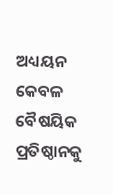ଅଧ୍ୟୟନ କେବଳ ବୈଷୟିକ ପ୍ରତିଷ୍ଠାନକୁ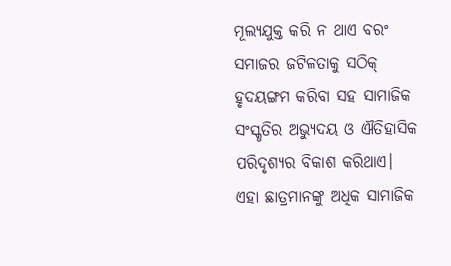ମୂଲ୍ୟଯୁକ୍ତ କରି ନ ଥାଏ ବରଂ ସମାଜର ଜଟିଳତାକୁ ସଠିକ୍ ହୃଦୟଙ୍ଗମ କରିବା ସହ ସାମାଜିକ ସଂସ୍କୃତିର ଅଭ୍ୟୁଦୟ ଓ ଐତିହାସିକ ପରିଦୃଶ୍ୟର ବିକାଶ କରିଥାଏ। ଏହା ଛାତ୍ରମାନଙ୍କୁ ଅଧିକ ସାମାଜିକ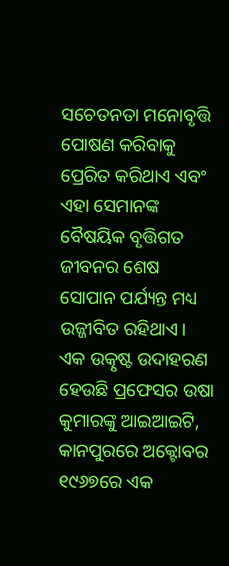ସଚେତନତା ମନୋବୃତ୍ତି ପୋଷଣ କରିବାକୁ ପ୍ରେରିତ କରିଥାଏ ଏବଂ ଏହା ସେମାନଙ୍କ ବୈଷୟିକ ବୃତ୍ତିଗତ ଜୀବନର ଶେଷ ସୋପାନ ପର୍ଯ୍ୟନ୍ତ ମଧ୍ୟ ଉଜ୍ଜୀବିତ ରହିଥାଏ।
ଏକ ଉତ୍କୃଷ୍ଟ ଉଦାହରଣ ହେଉଛି ପ୍ରଫେସର ଉଷା କୁମାରଙ୍କୁ ଆଇଆଇଟି, କାନପୁରରେ ଅକ୍ଟୋବର ୧୯୬୭ରେ ଏକ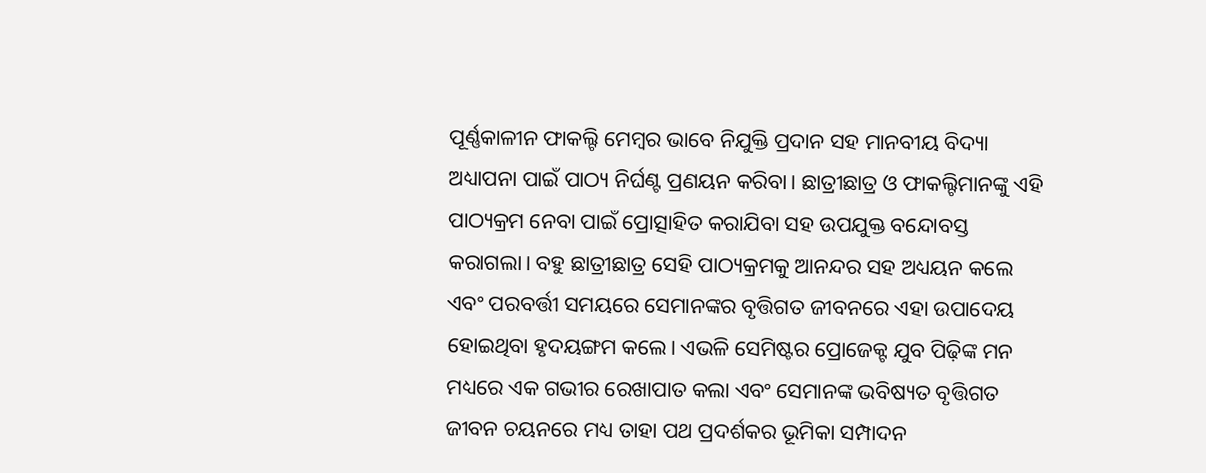ପୂର୍ଣ୍ଣକାଳୀନ ଫାକଲ୍ଟି ମେମ୍ବର ଭାବେ ନିଯୁକ୍ତି ପ୍ରଦାନ ସହ ମାନବୀୟ ବିଦ୍ୟା ଅଧ୍ୟାପନା ପାଇଁ ପାଠ୍ୟ ନିର୍ଘଣ୍ଟ ପ୍ରଣୟନ କରିବା। ଛାତ୍ରୀଛାତ୍ର ଓ ଫାକଲ୍ଟିମାନଙ୍କୁ ଏହି ପାଠ୍ୟକ୍ରମ ନେବା ପାଇଁ ପ୍ରୋତ୍ସାହିତ କରାଯିବା ସହ ଉପଯୁକ୍ତ ବନ୍ଦୋବସ୍ତ କରାଗଲା। ବହୁ ଛାତ୍ରୀଛାତ୍ର ସେହି ପାଠ୍ୟକ୍ରମକୁ ଆନନ୍ଦର ସହ ଅଧ୍ୟୟନ କଲେ ଏବଂ ପରବର୍ତ୍ତୀ ସମୟରେ ସେମାନଙ୍କର ବୃତ୍ତିଗତ ଜୀବନରେ ଏହା ଉପାଦେୟ ହୋଇଥିବା ହୃଦୟଙ୍ଗମ କଲେ। ଏଭଳି ସେମିଷ୍ଟର ପ୍ରୋଜେକ୍ଟ ଯୁବ ପିଢ଼ିଙ୍କ ମନ ମଧ୍ୟରେ ଏକ ଗଭୀର ରେଖାପାତ କଲା ଏବଂ ସେମାନଙ୍କ ଭବିଷ୍ୟତ ବୃତ୍ତିଗତ ଜୀବନ ଚୟନରେ ମଧ୍ୟ ତାହା ପଥ ପ୍ରଦର୍ଶକର ଭୂମିକା ସମ୍ପାଦନ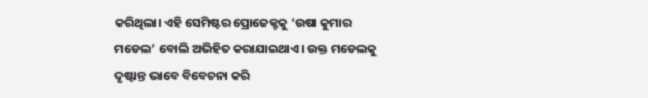କରିଥିଲା। ଏହି ସେମିଷ୍ଟର ପ୍ରୋଜେକ୍ଟକୁ ‘ଉଷା କୁମାର ମଡେଲ’ ବୋଲି ଅଭିହିତ କରାଯାଇଥାଏ। ଉକ୍ତ ମଡେଲକୁ ଦୃଷ୍ଟାନ୍ତ ଭାବେ ବିବେଚନା କରି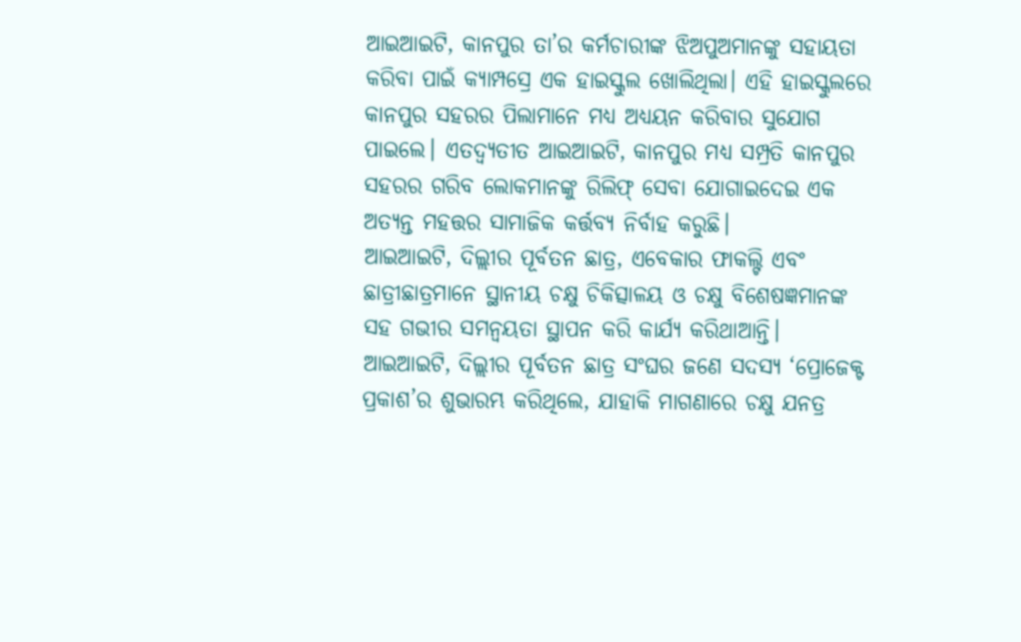ଆଇଆଇଟି, କାନପୁର ତା’ର କର୍ମଚାରୀଙ୍କ ଝିଅପୁଅମାନଙ୍କୁ ସହାୟତା କରିବା ପାଇଁ କ୍ୟାମ୍ପସ୍ରେ ଏକ ହାଇସ୍କୁଲ ଖୋଲିଥିଲା। ଏହି ହାଇସ୍କୁଲରେ କାନପୁର ସହରର ପିଲାମାନେ ମଧ୍ୟ ଅଧ୍ୟୟନ କରିବାର ସୁଯୋଗ ପାଇଲେ। ଏତଦ୍ବ୍ୟତୀତ ଆଇଆଇଟି, କାନପୁର ମଧ୍ୟ ସମ୍ପ୍ରତି କାନପୁର ସହରର ଗରିବ ଲୋକମାନଙ୍କୁ ରିଲିଫ୍ ସେବା ଯୋଗାଇଦେଇ ଏକ ଅତ୍ୟନ୍ତ ମହତ୍ତର ସାମାଜିକ କର୍ତ୍ତବ୍ୟ ନିର୍ବାହ କରୁଛି।
ଆଇଆଇଟି, ଦିଲ୍ଲୀର ପୂର୍ବତନ ଛାତ୍ର, ଏବେକାର ଫାକଲ୍ଟି ଏବଂ ଛାତ୍ରୀଛାତ୍ରମାନେ ସ୍ଥାନୀୟ ଚକ୍ଷୁ ଚିକିତ୍ସାଳୟ ଓ ଚକ୍ଷୁ ବିଶେଷଜ୍ଞମାନଙ୍କ ସହ ଗଭୀର ସମନ୍ବୟତା ସ୍ଥାପନ କରି କାର୍ଯ୍ୟ କରିଥାଆନ୍ତି। ଆଇଆଇଟି, ଦିଲ୍ଲୀର ପୂର୍ବତନ ଛାତ୍ର ସଂଘର ଜଣେ ସଦସ୍ୟ ‘ପ୍ରୋଜେକ୍ଟ ପ୍ରକାଶ’ର ଶୁଭାରମ୍ଭ କରିଥିଲେ, ଯାହାକି ମାଗଣାରେ ଚକ୍ଷୁ ଯନତ୍ର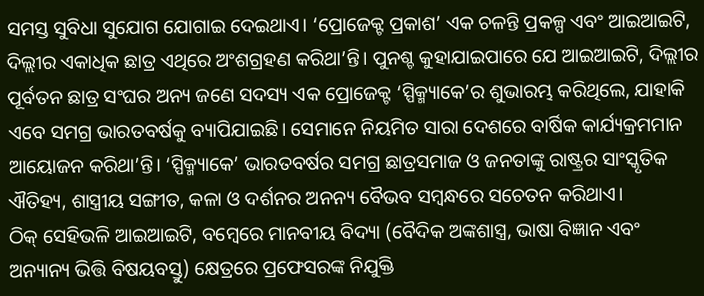ସମସ୍ତ ସୁବିଧା ସୁଯୋଗ ଯୋଗାଇ ଦେଇଥାଏ। ‘ପ୍ରୋଜେକ୍ଟ ପ୍ରକାଶ’ ଏକ ଚଳନ୍ତି ପ୍ରକଳ୍ପ ଏବଂ ଆଇଆଇଟି, ଦିଲ୍ଲୀର ଏକାଧିକ ଛାତ୍ର ଏଥିରେ ଅଂଶଗ୍ରହଣ କରିଥା’ନ୍ତି। ପୁନଶ୍ଚ କୁହାଯାଇପାରେ ଯେ ଆଇଆଇଟି, ଦିଲ୍ଲୀର ପୂର୍ବତନ ଛାତ୍ର ସଂଘର ଅନ୍ୟ ଜଣେ ସଦସ୍ୟ ଏକ ପ୍ରୋଜେକ୍ଟ ‘ସ୍ପିକ୍ମ୍ୟାକେ’ର ଶୁଭାରମ୍ଭ କରିଥିଲେ, ଯାହାକି ଏବେ ସମଗ୍ର ଭାରତବର୍ଷକୁ ବ୍ୟାପିଯାଇଛି। ସେମାନେ ନିୟମିତ ସାରା ଦେଶରେ ବାର୍ଷିକ କାର୍ଯ୍ୟକ୍ରମମାନ ଆୟୋଜନ କରିଥା’ନ୍ତି। ‘ସ୍ପିକ୍ମ୍ୟାକେ’ ଭାରତବର୍ଷର ସମଗ୍ର ଛାତ୍ରସମାଜ ଓ ଜନତାଙ୍କୁ ରାଷ୍ଟ୍ରର ସାଂସ୍କୃତିକ ଐତିହ୍ୟ, ଶାସ୍ତ୍ରୀୟ ସଙ୍ଗୀତ, କଳା ଓ ଦର୍ଶନର ଅନନ୍ୟ ବୈଭବ ସମ୍ବନ୍ଧରେ ସଚେତନ କରିଥାଏ।
ଠିକ୍ ସେହିଭଳି ଆଇଆଇଟି, ବମ୍ବେରେ ମାନବୀୟ ବିଦ୍ୟା (ବୈଦିକ ଅଙ୍କଶାସ୍ତ୍ର, ଭାଷା ବିଜ୍ଞାନ ଏବଂ ଅନ୍ୟାନ୍ୟ ଭିତ୍ତି ବିଷୟବସ୍ତୁ) କ୍ଷେତ୍ରରେ ପ୍ରଫେସରଙ୍କ ନିଯୁକ୍ତି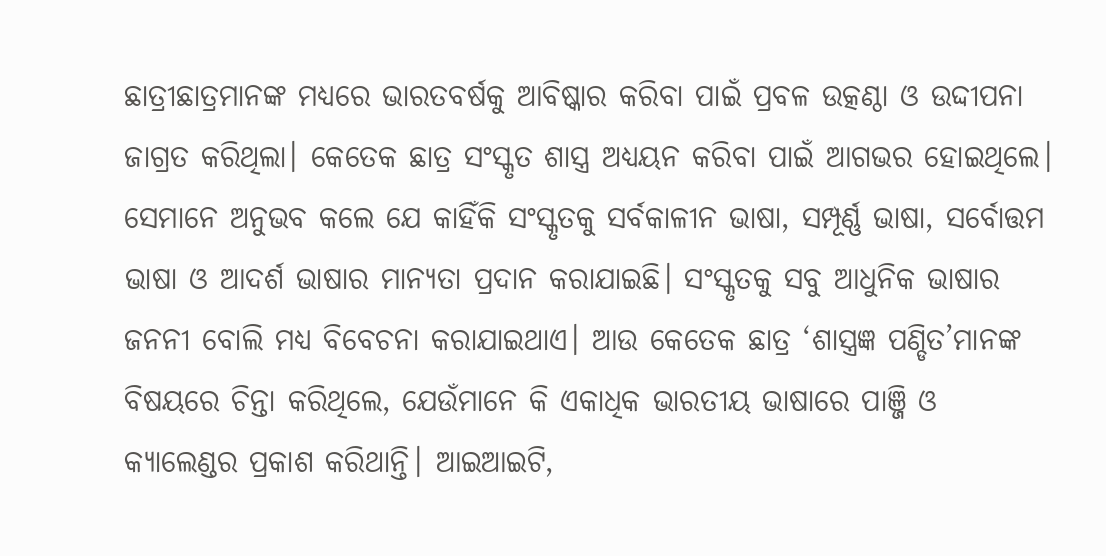ଛାତ୍ରୀଛାତ୍ରମାନଙ୍କ ମଧ୍ୟରେ ଭାରତବର୍ଷକୁ ଆବିଷ୍କାର କରିବା ପାଇଁ ପ୍ରବଳ ଉତ୍କଣ୍ଠା ଓ ଉଦ୍ଦୀପନା ଜାଗ୍ରତ କରିଥିଲା। କେତେକ ଛାତ୍ର ସଂସ୍କୃତ ଶାସ୍ତ୍ର ଅଧ୍ୟୟନ କରିବା ପାଇଁ ଆଗଭର ହୋଇଥିଲେ। ସେମାନେ ଅନୁଭବ କଲେ ଯେ କାହିଁକି ସଂସ୍କୃତକୁ ସର୍ବକାଳୀନ ଭାଷା, ସମ୍ପୂର୍ଣ୍ଣ ଭାଷା, ସର୍ବୋତ୍ତମ ଭାଷା ଓ ଆଦର୍ଶ ଭାଷାର ମାନ୍ୟତା ପ୍ରଦାନ କରାଯାଇଛି। ସଂସ୍କୃତକୁ ସବୁ ଆଧୁନିକ ଭାଷାର ଜନନୀ ବୋଲି ମଧ୍ୟ ବିବେଚନା କରାଯାଇଥାଏ। ଆଉ କେତେକ ଛାତ୍ର ‘ଶାସ୍ତ୍ରଜ୍ଞ ପଣ୍ଡିତ’ମାନଙ୍କ ବିଷୟରେ ଚିନ୍ତା କରିଥିଲେ, ଯେଉଁମାନେ କି ଏକାଧିକ ଭାରତୀୟ ଭାଷାରେ ପାଞ୍ଜି ଓ କ୍ୟାଲେଣ୍ଡର ପ୍ରକାଶ କରିଥାନ୍ତି। ଆଇଆଇଟି,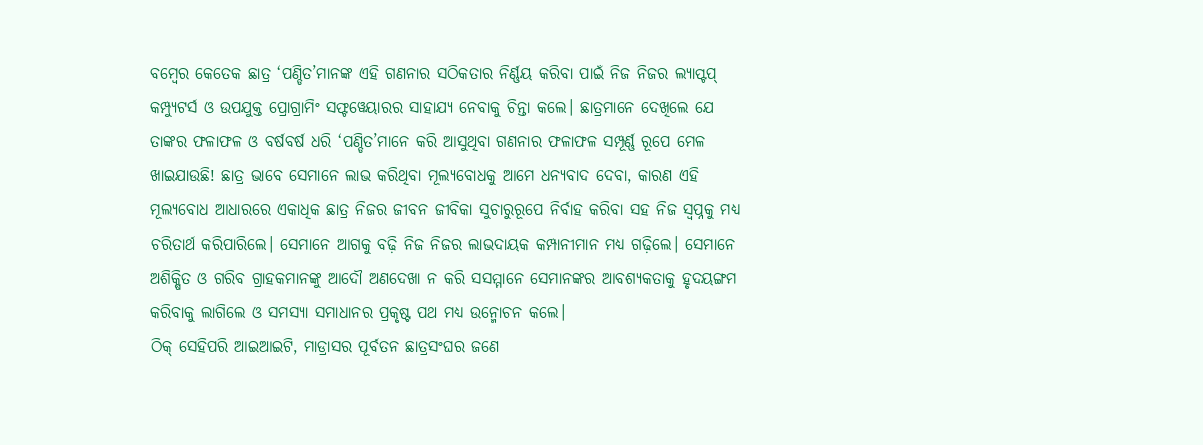ବମ୍ବେର କେତେକ ଛାତ୍ର ‘ପଣ୍ଡିତ’ମାନଙ୍କ ଏହି ଗଣନାର ସଠିକତାର ନିର୍ଣ୍ଣୟ କରିବା ପାଇଁ ନିଜ ନିଜର ଲ୍ୟାପ୍ଟପ୍ କମ୍ପ୍ୟୁଟର୍ସ ଓ ଉପଯୁକ୍ତ ପ୍ରୋଗ୍ରାମିଂ ସଫ୍ଟୱେୟାରର ସାହାଯ୍ୟ ନେବାକୁ ଚିନ୍ତା କଲେ। ଛାତ୍ରମାନେ ଦେଖିଲେ ଯେ ତାଙ୍କର ଫଳାଫଳ ଓ ବର୍ଷବର୍ଷ ଧରି ‘ପଣ୍ଡିତ’ମାନେ କରି ଆସୁଥିବା ଗଣନାର ଫଳାଫଳ ସମ୍ପୂର୍ଣ୍ଣ ରୂପେ ମେଳ ଖାଇଯାଉଛି! ଛାତ୍ର ଭାବେ ସେମାନେ ଲାଭ କରିଥିବା ମୂଲ୍ୟବୋଧକୁ ଆମେ ଧନ୍ୟବାଦ ଦେବା, କାରଣ ଏହି ମୂଲ୍ୟବୋଧ ଆଧାରରେ ଏକାଧିକ ଛାତ୍ର ନିଜର ଜୀବନ ଜୀବିକା ସୁଚାରୁରୂପେ ନିର୍ବାହ କରିବା ସହ ନିଜ ସ୍ବପ୍ନକୁ ମଧ୍ୟ ଚରିତାର୍ଥ କରିପାରିଲେ। ସେମାନେ ଆଗକୁ ବଢ଼ି ନିଜ ନିଜର ଲାଭଦାୟକ କମ୍ପାନୀମାନ ମଧ୍ୟ ଗଢ଼ିଲେ। ସେମାନେ ଅଶିକ୍ଷିତ ଓ ଗରିବ ଗ୍ରାହକମାନଙ୍କୁ ଆଦୌ ଅଣଦେଖା ନ କରି ସସମ୍ମାନେ ସେମାନଙ୍କର ଆବଶ୍ୟକତାକୁ ହୃଦୟଙ୍ଗମ କରିବାକୁ ଲାଗିଲେ ଓ ସମସ୍ୟା ସମାଧାନର ପ୍ରକୃଷ୍ଟ ପଥ ମଧ୍ୟ ଉନ୍ମୋଚନ କଲେ।
ଠିକ୍ ସେହିପରି ଆଇଆଇଟି, ମାଡ୍ରାସର ପୂର୍ବତନ ଛାତ୍ରସଂଘର ଜଣେ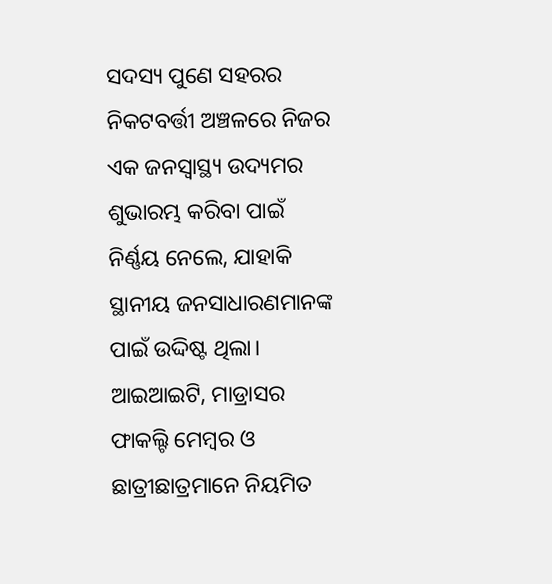ସଦସ୍ୟ ପୁଣେ ସହରର ନିକଟବର୍ତ୍ତୀ ଅଞ୍ଚଳରେ ନିଜର ଏକ ଜନସ୍ବାସ୍ଥ୍ୟ ଉଦ୍ୟମର ଶୁଭାରମ୍ଭ କରିବା ପାଇଁ ନିର୍ଣ୍ଣୟ ନେଲେ, ଯାହାକି ସ୍ଥାନୀୟ ଜନସାଧାରଣମାନଙ୍କ ପାଇଁ ଉଦ୍ଦିଷ୍ଟ ଥିଲା। ଆଇଆଇଟି, ମାଡ୍ରାସର ଫାକଲ୍ଟି ମେମ୍ବର ଓ ଛାତ୍ରୀଛାତ୍ରମାନେ ନିୟମିତ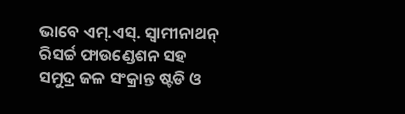ଭାବେ ଏମ୍.ଏସ୍. ସ୍ବାମୀନାଥନ୍ ରିସର୍ଚ୍ଚ ଫାଉଣ୍ଡେଶନ ସହ ସମୁଦ୍ର ଜଳ ସଂକ୍ରାନ୍ତ ଷ୍ଟଡି ଓ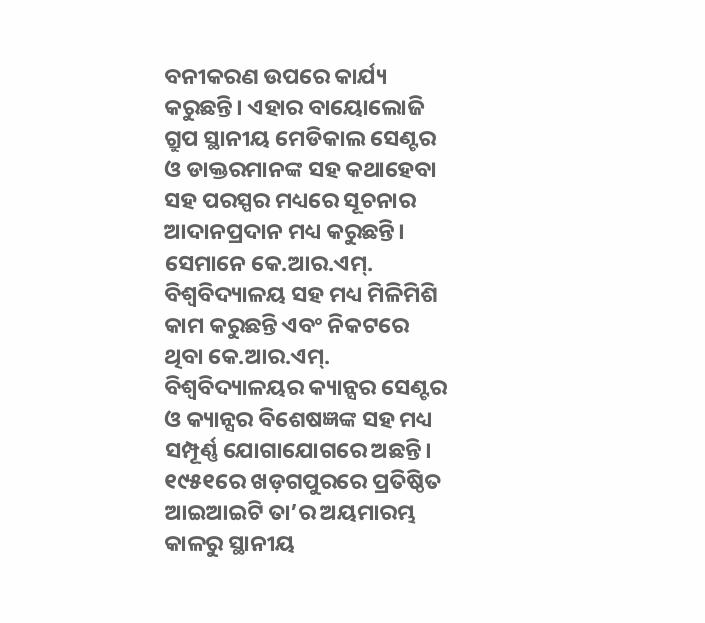ବନୀକରଣ ଉପରେ କାର୍ଯ୍ୟ କରୁଛନ୍ତି। ଏହାର ବାୟୋଲୋଜି ଗ୍ରୁପ ସ୍ଥାନୀୟ ମେଡିକାଲ ସେଣ୍ଟର ଓ ଡାକ୍ତରମାନଙ୍କ ସହ କଥାହେବା ସହ ପରସ୍ପର ମଧ୍ୟରେ ସୂଚନାର ଆଦାନପ୍ରଦାନ ମଧ୍ୟ କରୁଛନ୍ତି। ସେମାନେ କେ.ଆର.ଏମ୍. ବିଶ୍ୱବିଦ୍ୟାଳୟ ସହ ମଧ୍ୟ ମିଳିମିଶି କାମ କରୁଛନ୍ତି ଏବଂ ନିକଟରେ ଥିବା କେ.ଆର.ଏମ୍. ବିଶ୍ୱବିଦ୍ୟାଳୟର କ୍ୟାନ୍ସର ସେଣ୍ଟର ଓ କ୍ୟାନ୍ସର ବିଶେଷଜ୍ଞଙ୍କ ସହ ମଧ୍ୟ ସମ୍ପୂର୍ଣ୍ଣ ଯୋଗାଯୋଗରେ ଅଛନ୍ତି।
୧୯୫୧ରେ ଖଡ଼ଗପୁରରେ ପ୍ରତିଷ୍ଠିତ ଆଇଆଇଟି ତା’ର ଅୟମାରମ୍ଭ କାଳରୁ ସ୍ଥାନୀୟ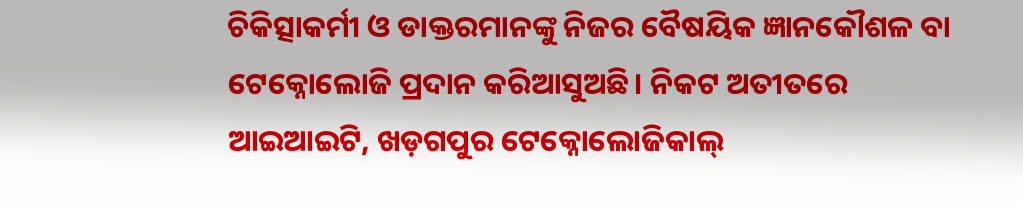ଚିକିତ୍ସାକର୍ମୀ ଓ ଡାକ୍ତରମାନଙ୍କୁ ନିଜର ବୈଷୟିକ ଜ୍ଞାନକୌଶଳ ବା ଟେକ୍ନୋଲୋଜି ପ୍ରଦାନ କରିଆସୁଅଛି। ନିକଟ ଅତୀତରେ ଆଇଆଇଟି, ଖଡ଼ଗପୁର ଟେକ୍ନୋଲୋଜିକାଲ୍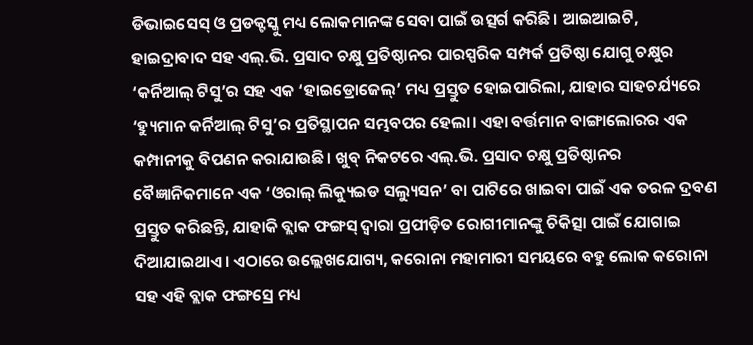ଡିଭାଇସେସ୍ ଓ ପ୍ରଡକ୍ଟସ୍କୁ ମଧ୍ୟ ଲୋକମାନଙ୍କ ସେବା ପାଇଁ ଉତ୍ସର୍ଗ କରିଛି। ଆଇଆଇଟି, ହାଇଦ୍ରାବାଦ ସହ ଏଲ୍.ଭି. ପ୍ରସାଦ ଚକ୍ଷୁ ପ୍ରତିଷ୍ଠାନର ପାରସ୍ପରିକ ସମ୍ପର୍କ ପ୍ରତିଷ୍ଠା ଯୋଗୁ ଚକ୍ଷୁର ‘କର୍ନିଆଲ୍ ଟିସୁ’ର ସହ ଏକ ‘ହାଇଡ୍ରୋଜେଲ୍’ ମଧ୍ୟ ପ୍ରସ୍ତୁତ ହୋଇପାରିଲା, ଯାହାର ସାହଚର୍ଯ୍ୟରେ ‘ହ୍ୟୁମାନ କର୍ନିଆଲ୍ ଟିସୁ’ର ପ୍ରତିସ୍ଥାପନ ସମ୍ଭବପର ହେଲା। ଏହା ବର୍ତ୍ତମାନ ବାଙ୍ଗାଲୋରର ଏକ କମ୍ପାନୀକୁ ବିପଣନ କରାଯାଉଛି। ଖୁବ୍ ନିକଟରେ ଏଲ୍.ଭି. ପ୍ରସାଦ ଚକ୍ଷୁ ପ୍ରତିଷ୍ଠାନର ବୈଜ୍ଞାନିକମାନେ ଏକ ‘ଓରାଲ୍ ଲିକ୍ୟୁଇଡ ସଲ୍ୟୁସନ’ ବା ପାଟିରେ ଖାଇବା ପାଇଁ ଏକ ତରଳ ଦ୍ରବଣ ପ୍ରସ୍ତୁତ କରିଛନ୍ତି, ଯାହାକି ବ୍ଲାକ ଫଙ୍ଗସ୍ ଦ୍ୱାରା ପ୍ରପୀଡ଼ିତ ରୋଗୀମାନଙ୍କୁ ଚିକିତ୍ସା ପାଇଁ ଯୋଗାଇ ଦିଆଯାଇଥାଏ। ଏଠାରେ ଉଲ୍ଲେଖଯୋଗ୍ୟ, କରୋନା ମହାମାରୀ ସମୟରେ ବହୁ ଲୋକ କରୋନା ସହ ଏହି ବ୍ଲାକ ଫଙ୍ଗସ୍ରେ ମଧ୍ୟ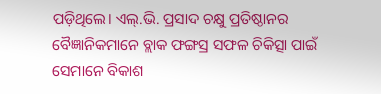ପଡ଼ିଥିଲେ। ଏଲ୍.ଭି. ପ୍ରସାଦ ଚକ୍ଷୁ ପ୍ରତିଷ୍ଠାନର ବୈଜ୍ଞାନିକମାନେ ବ୍ଲାକ ଫଙ୍ଗସ୍ର ସଫଳ ଚିକିତ୍ସା ପାଇଁ ସେମାନେ ବିକାଶ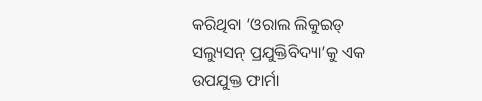କରିଥିବା ‘ଓରାଲ ଲିକୁଇଡ୍ ସଲ୍ୟୁସନ୍ ପ୍ରଯୁକ୍ତିବିଦ୍ୟା’କୁ ଏକ ଉପଯୁକ୍ତ ଫାର୍ମା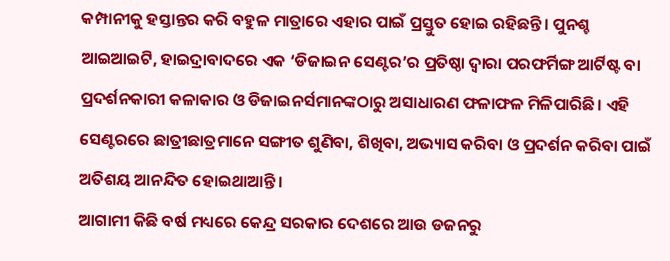କମ୍ପାନୀକୁ ହସ୍ତାନ୍ତର କରି ବହୁଳ ମାତ୍ରାରେ ଏହାର ପାଇଁ ପ୍ରସ୍ତୁତ ହୋଇ ରହିଛନ୍ତି। ପୁନଶ୍ଚ ଆଇଆଇଟି, ହାଇଦ୍ରାବାଦରେ ଏକ ‘ଡିଜାଇନ ସେଣ୍ଟର’ର ପ୍ରତିଷ୍ଠା ଦ୍ୱାରା ପରଫର୍ମିଙ୍ଗ ଆର୍ଟିଷ୍ଟ ବା ପ୍ରଦର୍ଶନକାରୀ କଳାକାର ଓ ଡିଜାଇନର୍ସମାନଙ୍କଠାରୁ ଅସାଧାରଣ ଫଳାଫଳ ମିଳିପାରିଛି। ଏହି ସେଣ୍ଟରରେ ଛାତ୍ରୀଛାତ୍ରମାନେ ସଙ୍ଗୀତ ଶୁଣିବା, ଶିଖିବା, ଅଭ୍ୟାସ କରିବା ଓ ପ୍ରଦର୍ଶନ କରିବା ପାଇଁ ଅତିଶୟ ଆନନ୍ଦିତ ହୋଇଥାଆନ୍ତି।
ଆଗାମୀ କିଛି ବର୍ଷ ମଧ୍ୟରେ କେନ୍ଦ୍ର ସରକାର ଦେଶରେ ଆଉ ଡଜନରୁ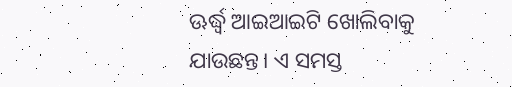ଊର୍ଦ୍ଧ୍ୱ ଆଇଆଇଟି ଖୋଲିବାକୁ ଯାଉଛନ୍ତ। ଏ ସମସ୍ତ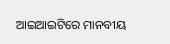ଆଇଆଇଟିରେ ମାନବୀୟ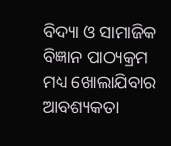ବିଦ୍ୟା ଓ ସାମାଜିକ ବିଜ୍ଞାନ ପାଠ୍ୟକ୍ରମ ମଧ୍ୟ ଖୋଲାଯିବାର ଆବଶ୍ୟକତା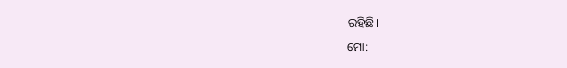ରହିଛି।
ମୋ: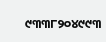୯୩୩୮୨୦୪୯୯୩